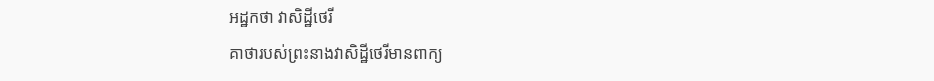អដ្ឋកថា វាសិដ្ឋីថេរី
គាថារបស់ព្រះនាងវាសិដ្ឋីថេរីមានពាក្យ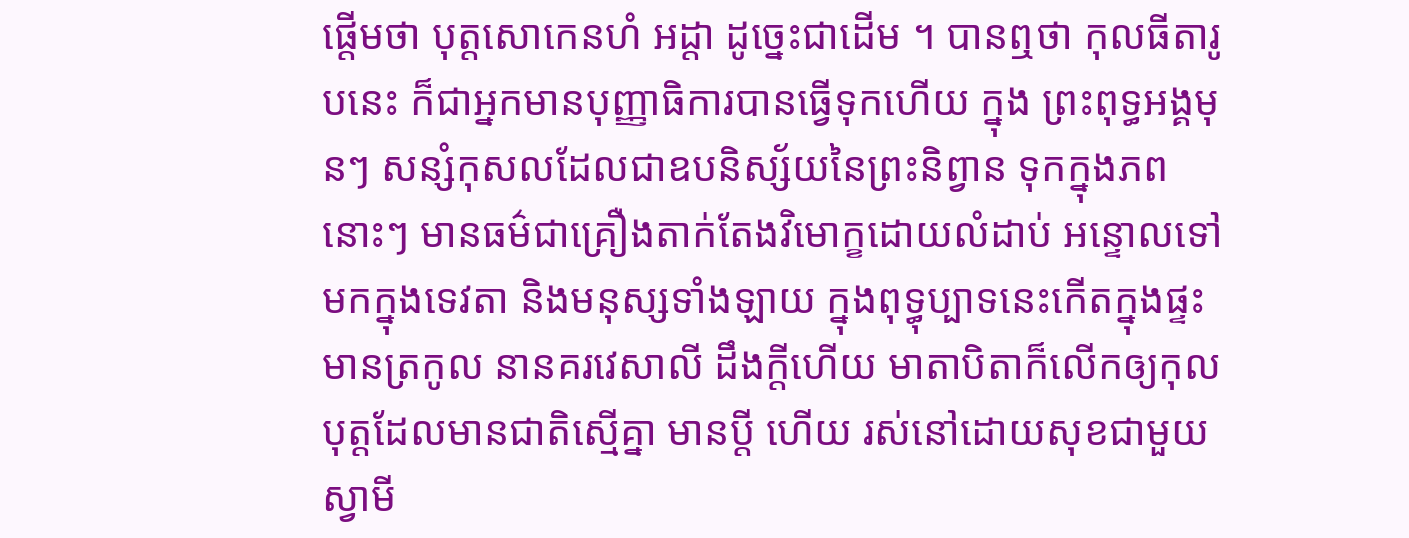ផ្តើមថា បុត្តសោកេនហំ អដ្តា ដូច្នេះជាដើម ។ បានឮថា កុលធីតារូបនេះ ក៏ជាអ្នកមានបុញ្ញាធិការបានធ្វើទុកហើយ ក្នុង ព្រះពុទ្ធអង្គមុនៗ សន្សំកុសលដែលជាឧបនិស្ស័យនៃព្រះនិព្វាន ទុកក្នុងភព នោះៗ មានធម៌ជាគ្រឿងតាក់តែងវិមោក្ខដោយលំដាប់ អន្ទោលទៅមកក្នុងទេវតា និងមនុស្សទាំងឡាយ ក្នុងពុទ្ធុប្បាទនេះកើតក្នុងផ្ទះមានត្រកូល នានគរវេសាលី ដឹងក្តីហើយ មាតាបិតាក៏លើកឲ្យកុលបុត្តដែលមានជាតិស្មើគ្នា មានប្តី ហើយ រស់នៅដោយសុខជាមួយស្វាមី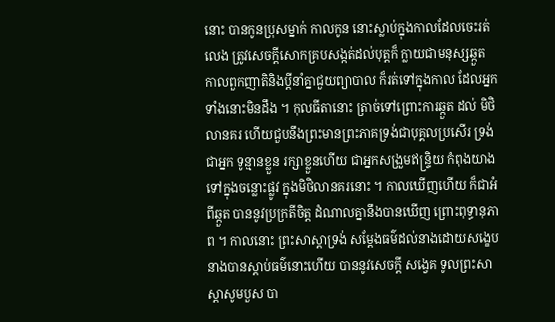នោះ បានកូនប្រុសម្នាក់ កាលកូន នោះស្លាប់ក្នុងកាលដែលចេះរត់លេង ត្រូវសេចក្តីសោកគ្របសង្កត់ដល់បុត្តក៏ ក្លាយជាមនុស្សឆ្កួត កាលពួកញាតិនិងប្តីនាំគ្នាជួយព្យាបាល ក៏រត់ទៅក្នុងកាល ដែលអ្នកទាំងនោះមិនដឹង ។ កុលធីតានោះ ត្រាច់ទៅព្រោះការឆ្កួត ដល់ មិថិលានគរ ហើយជួបនឹងព្រះមានព្រះភាគទ្រង់ជាបុគ្គលប្រសើរ ទ្រង់ជាអ្នក ទូន្មានខ្លួន រក្សាខ្លួនហើយ ជាអ្នកសង្រួមឥន្ទ្រិយ កំពុងយាងទៅក្នុងចន្លោះផ្លូវ ក្នុងមិថិលានគរនោះ ។ កាលឃើញហើយ ក៏ជាអំពីឆ្កួត បាននូវប្រក្រតីចិត្ត ដំណាលគ្នានឹងបានឃើញ ព្រោះពុទ្ធានុភាព ។ កាលនោះ ព្រះសាស្តាទ្រង់ សម្តែងធម៌ដល់នាងដោយសង្ខេប នាងបានស្តាប់ធម៌នោះហើយ បាននូវសេចក្តី សង្វេគ ទូលព្រះសាស្តាសូមបួស បា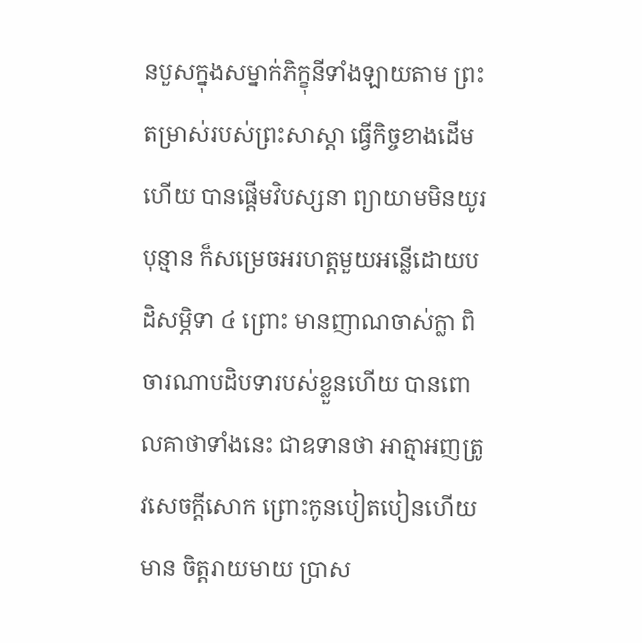នបួសក្នុងសម្នាក់ភិក្ខុនីទាំងឡាយតាម ព្រះតម្រាស់របស់ព្រះសាស្តា ធ្វើកិច្ចខាងដើមហើយ បានផ្តើមវិបស្សនា ព្យាយាមមិនយូរបុន្មាន ក៏សម្រេចអរហត្តមួយអន្លើដោយបដិសម្ភិទា ៤ ព្រោះ មានញាណចាស់ក្លា ពិចារណាបដិបទារបស់ខ្លួនហើយ បានពោលគាថាទាំងនេះ ជាឧទានថា អាត្មាអញត្រូវសេចក្តីសោក ព្រោះកូនបៀតបៀនហើយ មាន ចិត្តរាយមាយ ប្រាស